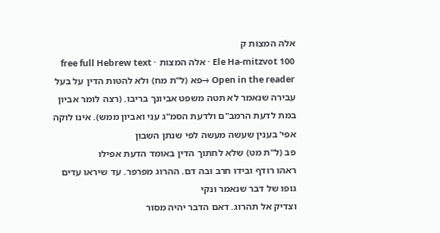אלה המצות ק
Ele Ha-mitzvot 100 · אלה המצות · free full Hebrew text
Open in the reader →פא (ל"ת מח) ולא להטות הדין על בעל עבירה שנאמר לא תטה משפט אביונך בריבו. (רצה לומר אביון במת לדעת הרמב"ם ולדעת הסמ"ג עני ואביון ממש). אינו לוקה אפי' בענין שעשה מעשה לפי שנתן השבון
פב (ל"ת מט) שלא לחתוך הדין באומד הדעת אפילו
ראהו רודף ובידו חרב ובה דם. ההרוג מפרפר. עד שיראו עדים גופו של דבר שנאמר ונקי
וצדיק אל תהרוג. דאם הדבר יהיה מסור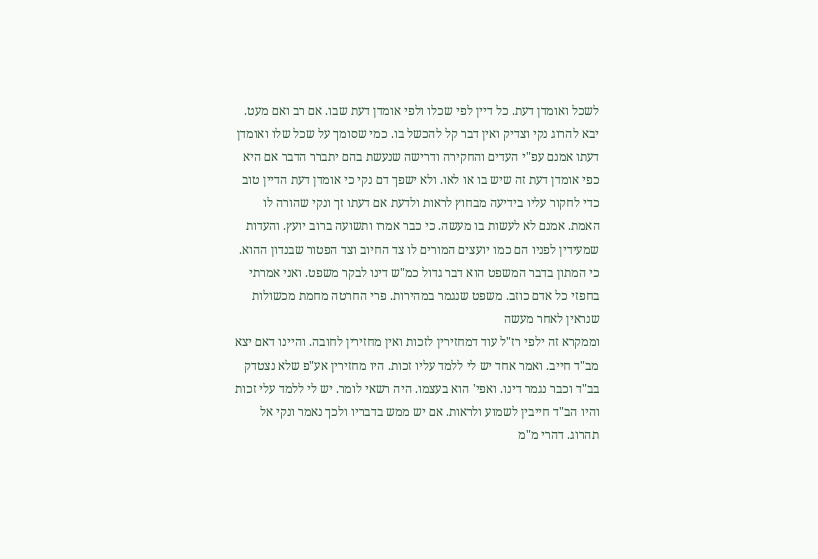לשכל ואומדן דעת. כל דיין לפי שכלו ולפי אומדן דעת שבו. אם רב ואם מעט. יבא להרוג נקי וצדיק ואין דבר קל להכשל בו. כמי שסומך על שכל שלו ואומדן דעתו אמנם עפ"י העדים והחקירה ודרישה שנעשת בהם יתברר הדבר אם היא כפי אומדן דעת זה שיש בו או לאו. ולא ישפך דם נקי כי אומדן דעת הדיין טוב כדי לחקור עליו בידיעה מבחוץ לראות ולדעת אם דעתו זך ונקי שהורה לו האמת. אמנם לא לעשות בו מעשה. כי כבר אמרו ותשועה ברוב יועץ. והעדות שמעידין לפניו הם כמו יועצים המורים לו צד החיוב וצד הפטור שבנדון ההוא. כי המתון בדבר המשפט הוא דבר גדול כמ"ש דינו לבקר משפט. ואני אמרתי בחפזי כל אדם כוזב. משפט שנגמר במהירות. פרי החרטה מחמת מכשולות שנראין לאחר מעשה
וממקרא זה ילפי רז"ל עוד דמחזירין לזכות ואין מחזירין לחובה. והיינו דאם יצא מב"ד חייב. ואמר אחד יש לי ללמד עליו זכות. היו מחזירין אע"פ שלא נצטדק בב"ד וכבר נגמר דינו. ואפי' הוא בעצמו. היה רשאי לומר. יש לי ללמד עלי זכות והיו הב"ד חייבין לשמוע ולראות. אם יש ממש בדבריו ולכך נאמר ונקי אל תהרוג. דהרי מ"מ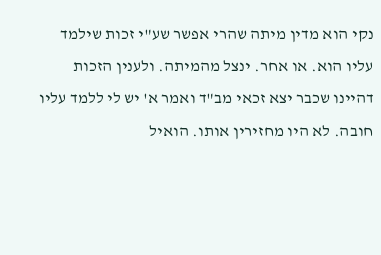נקי הוא מדין מיתה שהרי אפשר שע"י זכות שילמד עליו הוא. או אחר. ינצל מהמיתה. ולענין הזכות דהיינו שכבר יצא זכאי מב"ד ואמר א' יש לי ללמד עליו חובה. לא היו מחזירין אותו. הואיל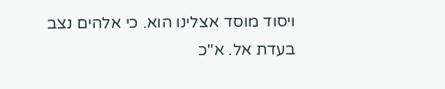ויסוד מוסד אצלינו הוא. כי אלהים נצב בעדת אל. א"כ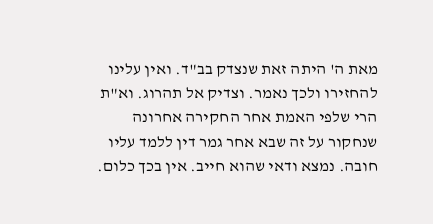מאת ה' היתה זאת שנצדק בב"ד. ואין עלינו להחזירו ולכך נאמר. וצדיק אל תהרוג. וא"ת הרי שלפי האמת אחר החקירה אחרונה שנחקור על זה שבא אחר גמר דין ללמד עליו חובה. נמצא ודאי שהוא חייב. אין בכך כלום.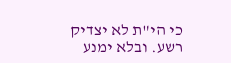כי הי"ת לא יצדיק רשע. ובלא ימנע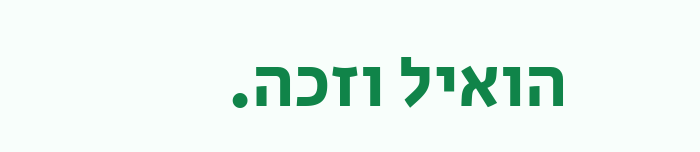הואיל וזכה.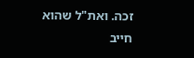זכה. ואת"ל שהוא חייב